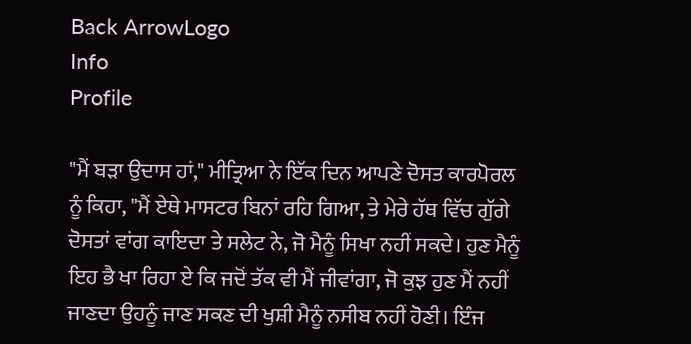Back ArrowLogo
Info
Profile

"ਮੈਂ ਬੜਾ ਉਦਾਸ ਹਾਂ," ਮੀਤ੍ਰਿਆ ਨੇ ਇੱਕ ਦਿਨ ਆਪਣੇ ਦੋਸਤ ਕਾਰਪੋਰਲ ਨੂੰ ਕਿਹਾ, "ਮੈਂ ਏਥੇ ਮਾਸਟਰ ਬਿਨਾਂ ਰਹਿ ਗਿਆ, ਤੇ ਮੇਰੇ ਹੱਥ ਵਿੱਚ ਗੁੱਗੇ ਦੋਸਤਾਂ ਵਾਂਗ ਕਾਇਦਾ ਤੇ ਸਲੇਟ ਨੇ, ਜੋ ਮੈਨੂੰ ਸਿਖਾ ਨਹੀਂ ਸਕਦੇ। ਹੁਣ ਮੈਨੂੰ ਇਹ ਭੈ ਖਾ ਰਿਹਾ ਏ ਕਿ ਜਦੋਂ ਤੱਕ ਵੀ ਮੈਂ ਜੀਵਾਂਗਾ, ਜੋ ਕੁਝ ਹੁਣ ਮੈਂ ਨਹੀਂ ਜਾਣਦਾ ਉਹਨੂੰ ਜਾਣ ਸਕਣ ਦੀ ਖੁਸ਼ੀ ਮੈਨੂੰ ਨਸੀਬ ਨਹੀਂ ਹੋਣੀ। ਇੰਜ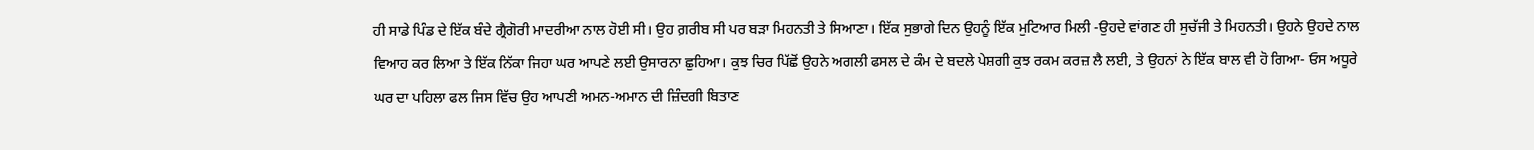ਹੀ ਸਾਡੇ ਪਿੰਡ ਦੇ ਇੱਕ ਬੰਦੇ ਗ੍ਰੈਗੋਰੀ ਮਾਦਰੀਆ ਨਾਲ ਹੋਈ ਸੀ। ਉਹ ਗ਼ਰੀਬ ਸੀ ਪਰ ਬੜਾ ਮਿਹਨਤੀ ਤੇ ਸਿਆਣਾ। ਇੱਕ ਸੁਭਾਗੇ ਦਿਨ ਉਹਨੂੰ ਇੱਕ ਮੁਟਿਆਰ ਮਿਲੀ -ਉਹਦੇ ਵਾਂਗਣ ਹੀ ਸੁਚੱਜੀ ਤੇ ਮਿਹਨਤੀ। ਉਹਨੇ ਉਹਦੇ ਨਾਲ ਵਿਆਹ ਕਰ ਲਿਆ ਤੇ ਇੱਕ ਨਿੱਕਾ ਜਿਹਾ ਘਰ ਆਪਣੇ ਲਈ ਉਸਾਰਨਾ ਛੁਹਿਆ। ਕੁਝ ਚਿਰ ਪਿੱਛੋਂ ਉਹਨੇ ਅਗਲੀ ਫਸਲ ਦੇ ਕੰਮ ਦੇ ਬਦਲੇ ਪੇਸ਼ਗੀ ਕੁਝ ਰਕਮ ਕਰਜ਼ ਲੈ ਲਈ, ਤੇ ਉਹਨਾਂ ਨੇ ਇੱਕ ਬਾਲ ਵੀ ਹੋ ਗਿਆ- ਓਸ ਅਧੂਰੇ ਘਰ ਦਾ ਪਹਿਲਾ ਫਲ ਜਿਸ ਵਿੱਚ ਉਹ ਆਪਣੀ ਅਮਨ-ਅਮਾਨ ਦੀ ਜ਼ਿੰਦਗੀ ਬਿਤਾਣ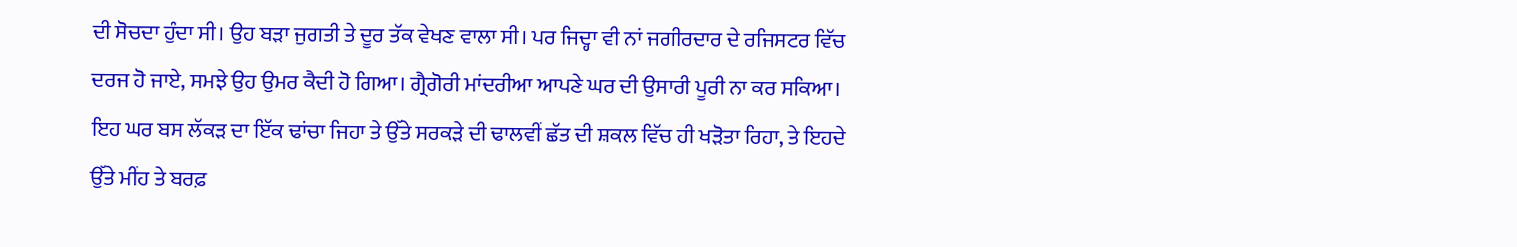ਦੀ ਸੋਚਦਾ ਹੁੰਦਾ ਸੀ। ਉਹ ਬੜਾ ਜੁਗਤੀ ਤੇ ਦੂਰ ਤੱਕ ਵੇਖਣ ਵਾਲਾ ਸੀ। ਪਰ ਜਿਦ੍ਹਾ ਵੀ ਨਾਂ ਜਗੀਰਦਾਰ ਦੇ ਰਜਿਸਟਰ ਵਿੱਚ ਦਰਜ ਹੋ ਜਾਏ, ਸਮਝੇ ਉਹ ਉਮਰ ਕੈਦੀ ਹੋ ਗਿਆ। ਗ੍ਰੈਗੋਰੀ ਮਾਂਦਰੀਆ ਆਪਣੇ ਘਰ ਦੀ ਉਸਾਰੀ ਪੂਰੀ ਨਾ ਕਰ ਸਕਿਆ। ਇਹ ਘਰ ਬਸ ਲੱਕੜ ਦਾ ਇੱਕ ਢਾਂਚਾ ਜਿਹਾ ਤੇ ਉੱਤੇ ਸਰਕੜੇ ਦੀ ਢਾਲਵੀਂ ਛੱਤ ਦੀ ਸ਼ਕਲ ਵਿੱਚ ਹੀ ਖੜੋਤਾ ਰਿਹਾ, ਤੇ ਇਹਦੇ ਉੱਤੇ ਮੀਂਹ ਤੇ ਬਰਫ਼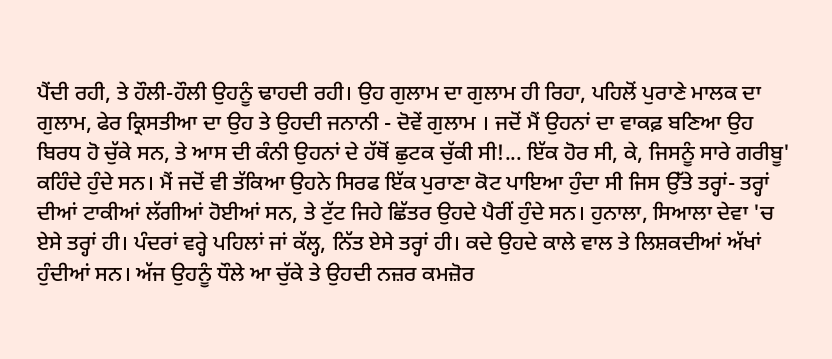ਪੈਂਦੀ ਰਹੀ, ਤੇ ਹੌਲੀ-ਹੌਲੀ ਉਹਨੂੰ ਢਾਹਦੀ ਰਹੀ। ਉਹ ਗੁਲਾਮ ਦਾ ਗੁਲਾਮ ਹੀ ਰਿਹਾ, ਪਹਿਲੋਂ ਪੁਰਾਣੇ ਮਾਲਕ ਦਾ ਗੁਲਾਮ, ਫੇਰ ਕ੍ਰਿਸਤੀਆ ਦਾ ਉਹ ਤੇ ਉਹਦੀ ਜਨਾਨੀ - ਦੋਵੇਂ ਗੁਲਾਮ । ਜਦੋਂ ਮੈਂ ਉਹਨਾਂ ਦਾ ਵਾਕਫ਼ ਬਣਿਆ ਉਹ ਬਿਰਧ ਹੋ ਚੁੱਕੇ ਸਨ, ਤੇ ਆਸ ਦੀ ਕੰਨੀ ਉਹਨਾਂ ਦੇ ਹੱਥੋਂ ਛੁਟਕ ਚੁੱਕੀ ਸੀ!... ਇੱਕ ਹੋਰ ਸੀ, ਕੇ, ਜਿਸਨੂੰ ਸਾਰੇ ਗਰੀਬੂ' ਕਹਿੰਦੇ ਹੁੰਦੇ ਸਨ। ਮੈਂ ਜਦੋਂ ਵੀ ਤੱਕਿਆ ਉਹਨੇ ਸਿਰਫ ਇੱਕ ਪੁਰਾਣਾ ਕੋਟ ਪਾਇਆ ਹੁੰਦਾ ਸੀ ਜਿਸ ਉੱਤੇ ਤਰ੍ਹਾਂ- ਤਰ੍ਹਾਂ ਦੀਆਂ ਟਾਕੀਆਂ ਲੱਗੀਆਂ ਹੋਈਆਂ ਸਨ, ਤੇ ਟੁੱਟ ਜਿਹੇ ਛਿੱਤਰ ਉਹਦੇ ਪੈਰੀਂ ਹੁੰਦੇ ਸਨ। ਹੁਨਾਲਾ, ਸਿਆਲਾ ਦੇਵਾ 'ਚ ਏਸੇ ਤਰ੍ਹਾਂ ਹੀ। ਪੰਦਰਾਂ ਵਰ੍ਹੇ ਪਹਿਲਾਂ ਜਾਂ ਕੱਲ੍ਹ, ਨਿੱਤ ਏਸੇ ਤਰ੍ਹਾਂ ਹੀ। ਕਦੇ ਉਹਦੇ ਕਾਲੇ ਵਾਲ ਤੇ ਲਿਸ਼ਕਦੀਆਂ ਅੱਖਾਂ ਹੁੰਦੀਆਂ ਸਨ। ਅੱਜ ਉਹਨੂੰ ਧੌਲੇ ਆ ਚੁੱਕੇ ਤੇ ਉਹਦੀ ਨਜ਼ਰ ਕਮਜ਼ੋਰ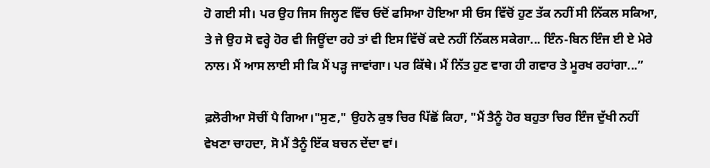ਹੋ ਗਈ ਸੀ। ਪਰ ਉਹ ਜਿਸ ਜਿਲ੍ਹਣ ਵਿੱਚ ਓਦੋਂ ਫਸਿਆ ਹੋਇਆ ਸੀ ਓਸ ਵਿੱਚੋਂ ਹੁਣ ਤੱਕ ਨਹੀਂ ਸੀ ਨਿੱਕਲ ਸਕਿਆ, ਤੇ ਜੇ ਉਹ ਸੋ ਵਰ੍ਹੇ ਹੋਰ ਵੀ ਜਿਊਂਦਾ ਰਹੇ ਤਾਂ ਵੀ ਇਸ ਵਿੱਚੋਂ ਕਦੇ ਨਹੀਂ ਨਿੱਕਲ ਸਕੇਗਾ... ਇੰਨ-ਬਿਨ ਇੰਜ ਈ ਏ ਮੇਰੇ ਨਾਲ। ਮੈਂ ਆਸ ਲਾਈ ਸੀ ਕਿ ਮੈਂ ਪੜ੍ਹ ਜਾਵਾਂਗਾ। ਪਰ ਕਿੱਥੇ। ਮੈਂ ਨਿੱਤ ਹੁਣ ਵਾਗ ਹੀ ਗਵਾਰ ਤੇ ਮੂਰਖ ਰਹਾਂਗਾ...”

ਫ਼ਲੋਰੀਆ ਸੋਚੀਂ ਪੈ ਗਿਆ।"ਸੁਣ," ਉਹਨੇ ਕੁਝ ਚਿਰ ਪਿੱਛੋਂ ਕਿਹਾ, "ਮੈਂ ਤੈਨੂੰ ਹੋਰ ਬਹੁਤਾ ਚਿਰ ਇੰਜ ਦੁੱਖੀ ਨਹੀਂ ਵੇਖਣਾ ਚਾਹਦਾ, ਸੋ ਮੈਂ ਤੈਨੂੰ ਇੱਕ ਬਚਨ ਦੇਂਦਾ ਵਾਂ।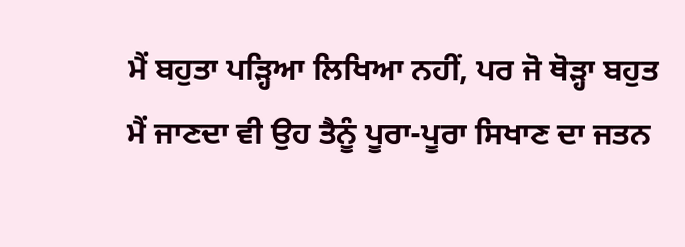ਮੈਂ ਬਹੁਤਾ ਪੜ੍ਹਿਆ ਲਿਖਿਆ ਨਹੀਂ, ਪਰ ਜੋ ਥੋੜ੍ਹਾ ਬਹੁਤ ਮੈਂ ਜਾਣਦਾ ਵੀ ਉਹ ਤੈਨੂੰ ਪੂਰਾ-ਪੂਰਾ ਸਿਖਾਣ ਦਾ ਜਤਨ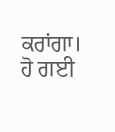ਕਰਾਂਗਾ। ਹੋ ਗਈ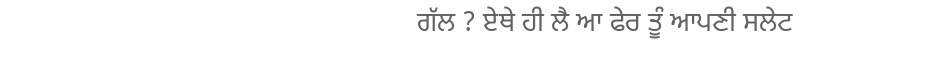ਗੱਲ ? ਏਥੇ ਹੀ ਲੈ ਆ ਫੇਰ ਤੂੰ ਆਪਣੀ ਸਲੇਟ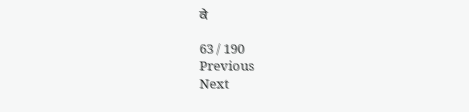ਕੇ

63 / 190
Previous
Next